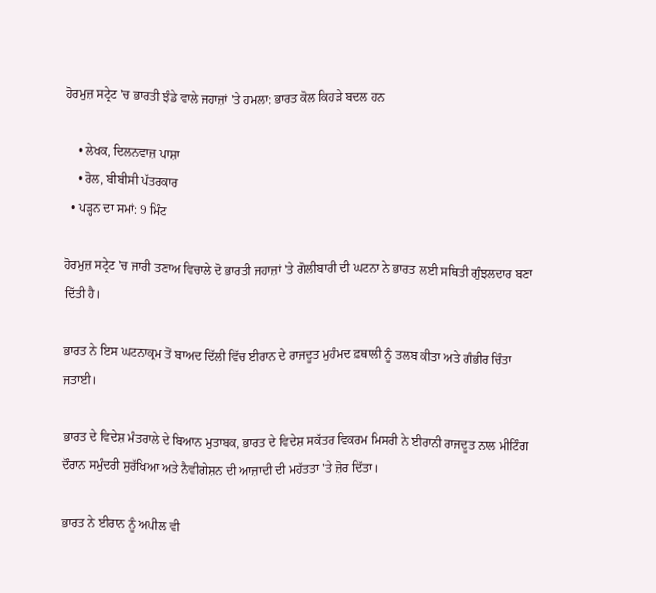ਹੋਰਮੁਜ਼ ਸਟ੍ਰੇਟ 'ਚ ਭਾਰਤੀ ਝੰਡੇ ਵਾਲੇ ਜਹਾਜ਼ਾਂ 'ਤੇ ਹਮਲਾ: ਭਾਰਤ ਕੋਲ ਕਿਹੜੇ ਬਦਲ ਹਨ

    • ਲੇਖਕ, ਦਿਲਨਵਾਜ਼ ਪਾਸ਼ਾ
    • ਰੋਲ, ਬੀਬੀਸੀ ਪੱਤਰਕਾਰ
  • ਪੜ੍ਹਨ ਦਾ ਸਮਾਂ: 9 ਮਿੰਟ

ਹੋਰਮੁਜ਼ ਸਟ੍ਰੇਟ 'ਚ ਜਾਰੀ ਤਣਾਅ ਵਿਚਾਲੇ ਦੋ ਭਾਰਤੀ ਜਹਾਜ਼ਾਂ 'ਤੇ ਗੋਲੀਬਾਰੀ ਦੀ ਘਟਨਾ ਨੇ ਭਾਰਤ ਲਈ ਸਥਿਤੀ ਗੁੰਝਲਦਾਰ ਬਣਾ ਦਿੱਤੀ ਹੈ।

ਭਾਰਤ ਨੇ ਇਸ ਘਟਨਾਕ੍ਰਮ ਤੋਂ ਬਾਅਦ ਦਿੱਲੀ ਵਿੱਚ ਈਰਾਨ ਦੇ ਰਾਜਦੂਤ ਮੁਹੰਮਦ ਫ਼ਥਾਲੀ ਨੂੰ ਤਲਬ ਕੀਤਾ ਅਤੇ ਗੰਭੀਰ ਚਿੰਤਾ ਜਤਾਈ।

ਭਾਰਤ ਦੇ ਵਿਦੇਸ਼ ਮੰਤਰਾਲੇ ਦੇ ਬਿਆਨ ਮੁਤਾਬਕ, ਭਾਰਤ ਦੇ ਵਿਦੇਸ਼ ਸਕੱਤਰ ਵਿਕਰਮ ਮਿਸਰੀ ਨੇ ਈਰਾਨੀ ਰਾਜਦੂਤ ਨਾਲ ਮੀਟਿੰਗ ਦੌਰਾਨ ਸਮੁੰਦਰੀ ਸੁਰੱਖਿਆ ਅਤੇ ਨੈਵੀਗੇਸ਼ਨ ਦੀ ਆਜ਼ਾਦੀ ਦੀ ਮਹੱਤਤਾ 'ਤੇ ਜ਼ੋਰ ਦਿੱਤਾ।

ਭਾਰਤ ਨੇ ਈਰਾਨ ਨੂੰ ਅਪੀਲ ਵੀ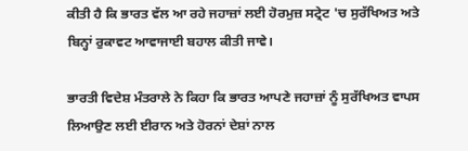ਕੀਤੀ ਹੈ ਕਿ ਭਾਰਤ ਵੱਲ ਆ ਰਹੇ ਜਹਾਜ਼ਾਂ ਲਈ ਹੋਰਮੁਜ਼ ਸਟ੍ਰੇਟ 'ਚ ਸੁਰੱਖਿਅਤ ਅਤੇ ਬਿਨ੍ਹਾਂ ਰੁਕਾਵਟ ਆਵਾਜਾਈ ਬਹਾਲ ਕੀਤੀ ਜਾਵੇ।

ਭਾਰਤੀ ਵਿਦੇਸ਼ ਮੰਤਰਾਲੇ ਨੇ ਕਿਹਾ ਕਿ ਭਾਰਤ ਆਪਣੇ ਜਹਾਜ਼ਾਂ ਨੂੰ ਸੁਰੱਖਿਅਤ ਵਾਪਸ ਲਿਆਉਣ ਲਈ ਈਰਾਨ ਅਤੇ ਹੋਰਨਾਂ ਦੇਸ਼ਾਂ ਨਾਲ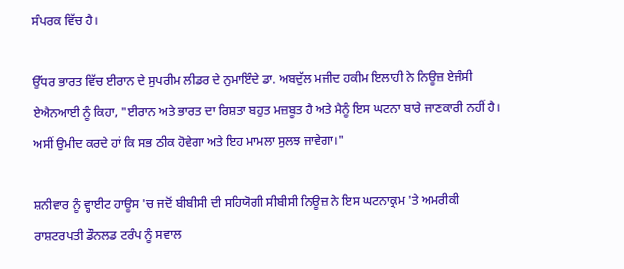ਸੰਪਰਕ ਵਿੱਚ ਹੈ।

ਉੱਧਰ ਭਾਰਤ ਵਿੱਚ ਈਰਾਨ ਦੇ ਸੁਪਰੀਮ ਲੀਡਰ ਦੇ ਨੁਮਾਇੰਦੇ ਡਾ. ਅਬਦੁੱਲ ਮਜੀਦ ਹਕੀਮ ਇਲਾਹੀ ਨੇ ਨਿਊਜ਼ ਏਜੰਸੀ ਏਐਨਆਈ ਨੂੰ ਕਿਹਾ, "ਈਰਾਨ ਅਤੇ ਭਾਰਤ ਦਾ ਰਿਸ਼ਤਾ ਬਹੁਤ ਮਜ਼ਬੂਤ ਹੈ ਅਤੇ ਮੈਨੂੰ ਇਸ ਘਟਨਾ ਬਾਰੇ ਜਾਣਕਾਰੀ ਨਹੀਂ ਹੈ। ਅਸੀਂ ਉਮੀਦ ਕਰਦੇ ਹਾਂ ਕਿ ਸਭ ਠੀਕ ਹੋਵੇਗਾ ਅਤੇ ਇਹ ਮਾਮਲਾ ਸੁਲਝ ਜਾਵੇਗਾ।"

ਸ਼ਨੀਵਾਰ ਨੂੰ ਵ੍ਹਾਈਟ ਹਾਊਸ 'ਚ ਜਦੋਂ ਬੀਬੀਸੀ ਦੀ ਸਹਿਯੋਗੀ ਸੀਬੀਸੀ ਨਿਊਜ਼ ਨੇ ਇਸ ਘਟਨਾਕ੍ਰਮ 'ਤੇ ਅਮਰੀਕੀ ਰਾਸ਼ਟਰਪਤੀ ਡੌਨਲਡ ਟਰੰਪ ਨੂੰ ਸਵਾਲ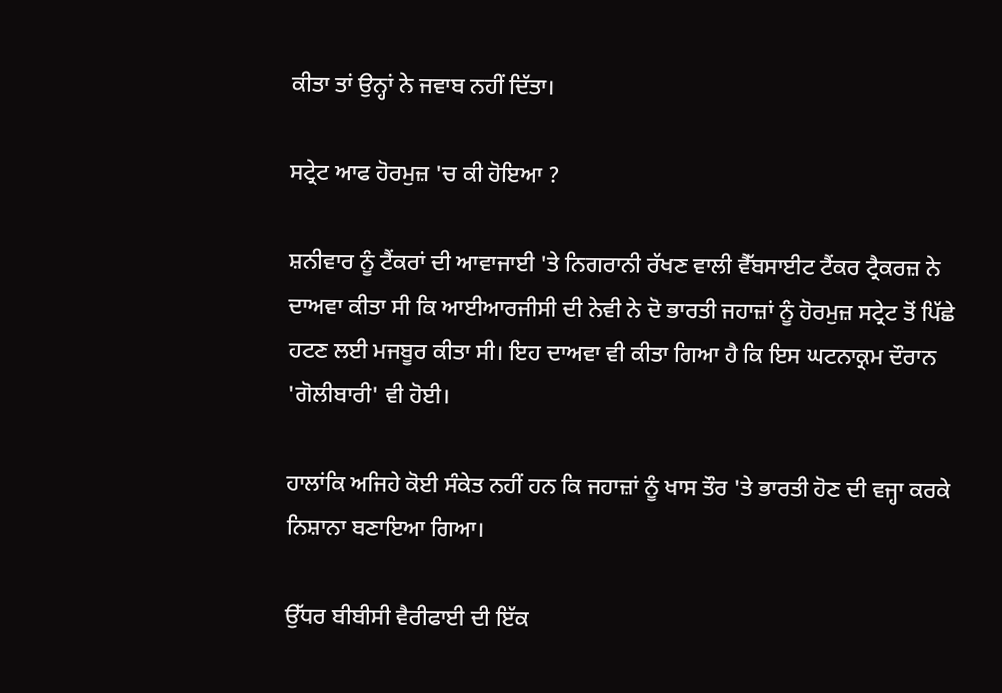ਕੀਤਾ ਤਾਂ ਉਨ੍ਹਾਂ ਨੇ ਜਵਾਬ ਨਹੀਂ ਦਿੱਤਾ।

ਸਟ੍ਰੇਟ ਆਫ ਹੋਰਮੁਜ਼ 'ਚ ਕੀ ਹੋਇਆ ?

ਸ਼ਨੀਵਾਰ ਨੂੰ ਟੈਂਕਰਾਂ ਦੀ ਆਵਾਜਾਈ 'ਤੇ ਨਿਗਰਾਨੀ ਰੱਖਣ ਵਾਲੀ ਵੈੱਬਸਾਈਟ ਟੈਂਕਰ ਟ੍ਰੈਕਰਜ਼ ਨੇ ਦਾਅਵਾ ਕੀਤਾ ਸੀ ਕਿ ਆਈਆਰਜੀਸੀ ਦੀ ਨੇਵੀ ਨੇ ਦੋ ਭਾਰਤੀ ਜਹਾਜ਼ਾਂ ਨੂੰ ਹੋਰਮੁਜ਼ ਸਟ੍ਰੇਟ ਤੋਂ ਪਿੱਛੇ ਹਟਣ ਲਈ ਮਜਬੂਰ ਕੀਤਾ ਸੀ। ਇਹ ਦਾਅਵਾ ਵੀ ਕੀਤਾ ਗਿਆ ਹੈ ਕਿ ਇਸ ਘਟਨਾਕ੍ਰਮ ਦੌਰਾਨ 'ਗੋਲੀਬਾਰੀ' ਵੀ ਹੋਈ।

ਹਾਲਾਂਕਿ ਅਜਿਹੇ ਕੋਈ ਸੰਕੇਤ ਨਹੀਂ ਹਨ ਕਿ ਜਹਾਜ਼ਾਂ ਨੂੰ ਖਾਸ ਤੌਰ 'ਤੇ ਭਾਰਤੀ ਹੋਣ ਦੀ ਵਜ੍ਹਾ ਕਰਕੇ ਨਿਸ਼ਾਨਾ ਬਣਾਇਆ ਗਿਆ।

ਉੱਧਰ ਬੀਬੀਸੀ ਵੈਰੀਫਾਈ ਦੀ ਇੱਕ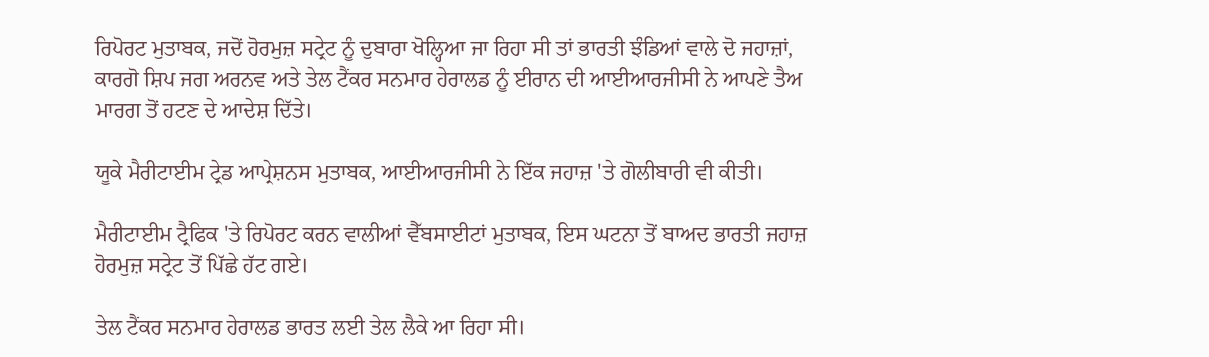ਰਿਪੋਰਟ ਮੁਤਾਬਕ, ਜਦੋਂ ਹੋਰਮੁਜ਼ ਸਟ੍ਰੇਟ ਨੂੰ ਦੁਬਾਰਾ ਖੋਲ੍ਹਿਆ ਜਾ ਰਿਹਾ ਸੀ ਤਾਂ ਭਾਰਤੀ ਝੰਡਿਆਂ ਵਾਲੇ ਦੋ ਜਹਾਜ਼ਾਂ, ਕਾਰਗੋ ਸ਼ਿਪ ਜਗ ਅਰਨਵ ਅਤੇ ਤੇਲ ਟੈਂਕਰ ਸਨਮਾਰ ਹੇਰਾਲਡ ਨੂੰ ਈਰਾਨ ਦੀ ਆਈਆਰਜੀਸੀ ਨੇ ਆਪਣੇ ਤੈਅ ਮਾਰਗ ਤੋਂ ਹਟਣ ਦੇ ਆਦੇਸ਼ ਦਿੱਤੇ।

ਯੂਕੇ ਮੈਰੀਟਾਈਮ ਟ੍ਰੇਡ ਆਪ੍ਰੇਸ਼ਨਸ ਮੁਤਾਬਕ, ਆਈਆਰਜੀਸੀ ਨੇ ਇੱਕ ਜਹਾਜ਼ 'ਤੇ ਗੋਲੀਬਾਰੀ ਵੀ ਕੀਤੀ।

ਮੈਰੀਟਾਈਮ ਟ੍ਰੈਫਿਕ 'ਤੇ ਰਿਪੋਰਟ ਕਰਨ ਵਾਲੀਆਂ ਵੈੱਬਸਾਈਟਾਂ ਮੁਤਾਬਕ, ਇਸ ਘਟਨਾ ਤੋਂ ਬਾਅਦ ਭਾਰਤੀ ਜਹਾਜ਼ ਹੋਰਮੁਜ਼ ਸਟ੍ਰੇਟ ਤੋਂ ਪਿੱਛੇ ਹੱਟ ਗਏ।

ਤੇਲ ਟੈਂਕਰ ਸਨਮਾਰ ਹੇਰਾਲਡ ਭਾਰਤ ਲਈ ਤੇਲ ਲੈਕੇ ਆ ਰਿਹਾ ਸੀ।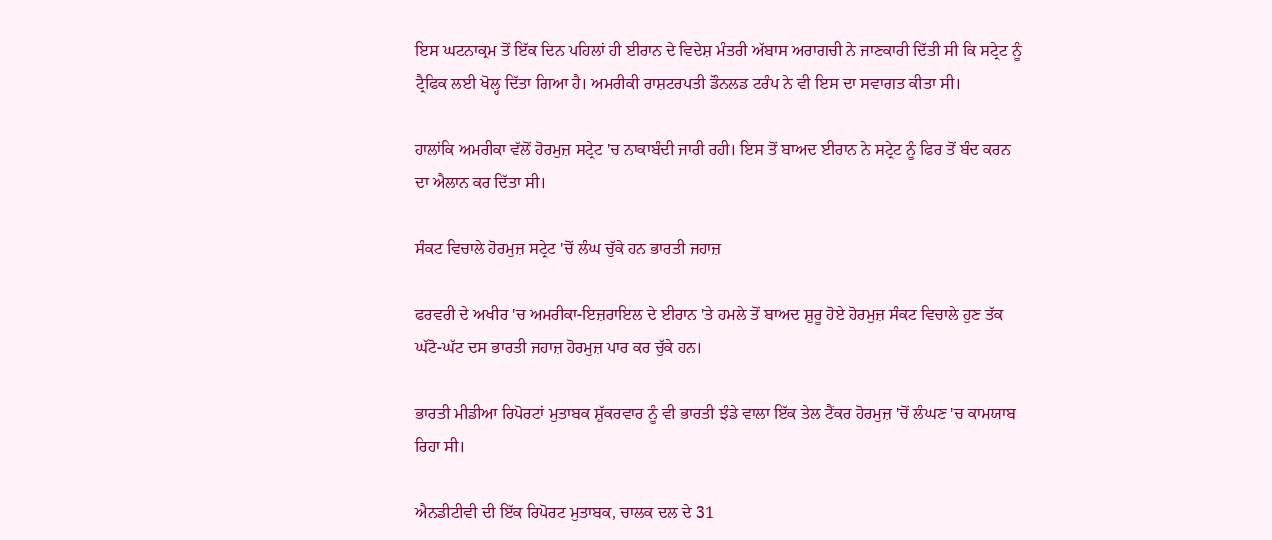ਇਸ ਘਟਨਾਕ੍ਰਮ ਤੋਂ ਇੱਕ ਦਿਨ ਪਹਿਲਾਂ ਹੀ ਈਰਾਨ ਦੇ ਵਿਦੇਸ਼ ਮੰਤਰੀ ਅੱਬਾਸ ਅਰਾਗਚੀ ਨੇ ਜਾਣਕਾਰੀ ਦਿੱਤੀ ਸੀ ਕਿ ਸਟ੍ਰੇਟ ਨੂੰ ਟ੍ਰੈਫਿਕ ਲਈ ਖੋਲ੍ਹ ਦਿੱਤਾ ਗਿਆ ਹੈ। ਅਮਰੀਕੀ ਰਾਸ਼ਟਰਪਤੀ ਡੌਨਲਡ ਟਰੰਪ ਨੇ ਵੀ ਇਸ ਦਾ ਸਵਾਗਤ ਕੀਤਾ ਸੀ।

ਹਾਲਾਂਕਿ ਅਮਰੀਕਾ ਵੱਲੋਂ ਹੋਰਮੁਜ਼ ਸਟ੍ਰੇਟ 'ਚ ਨਾਕਾਬੰਦੀ ਜਾਰੀ ਰਹੀ। ਇਸ ਤੋਂ ਬਾਅਦ ਈਰਾਨ ਨੇ ਸਟ੍ਰੇਟ ਨੂੰ ਫਿਰ ਤੋਂ ਬੰਦ ਕਰਨ ਦਾ ਐਲਾਨ ਕਰ ਦਿੱਤਾ ਸੀ।

ਸੰਕਟ ਵਿਚਾਲੇ ਹੋਰਮੁਜ਼ ਸਟ੍ਰੇਟ 'ਚੋਂ ਲੰਘ ਚੁੱਕੇ ਹਨ ਭਾਰਤੀ ਜਹਾਜ਼

ਫਰਵਰੀ ਦੇ ਅਖੀਰ 'ਚ ਅਮਰੀਕਾ-ਇਜ਼ਰਾਇਲ ਦੇ ਈਰਾਨ 'ਤੇ ਹਮਲੇ ਤੋਂ ਬਾਅਦ ਸ਼ੁਰੂ ਹੋਏ ਹੋਰਮੁਜ਼ ਸੰਕਟ ਵਿਚਾਲੇ ਹੁਣ ਤੱਕ ਘੱਟੋ-ਘੱਟ ਦਸ ਭਾਰਤੀ ਜਹਾਜ਼ ਹੋਰਮੁਜ਼ ਪਾਰ ਕਰ ਚੁੱਕੇ ਹਨ।

ਭਾਰਤੀ ਮੀਡੀਆ ਰਿਪੋਰਟਾਂ ਮੁਤਾਬਕ ਸ਼ੁੱਕਰਵਾਰ ਨੂੰ ਵੀ ਭਾਰਤੀ ਝੰਡੇ ਵਾਲਾ ਇੱਕ ਤੇਲ ਟੈਂਕਰ ਹੋਰਮੁਜ਼ 'ਚੋਂ ਲੰਘਣ 'ਚ ਕਾਮਯਾਬ ਰਿਹਾ ਸੀ।

ਐਨਡੀਟੀਵੀ ਦੀ ਇੱਕ ਰਿਪੋਰਟ ਮੁਤਾਬਕ, ਚਾਲਕ ਦਲ ਦੇ 31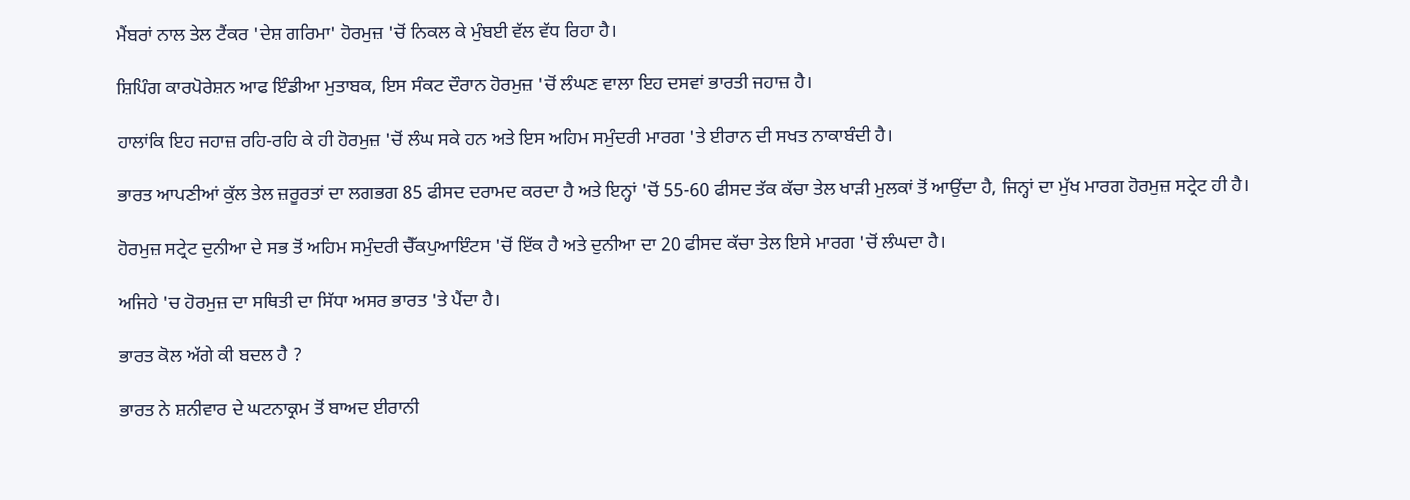ਮੈਂਬਰਾਂ ਨਾਲ ਤੇਲ ਟੈਂਕਰ 'ਦੇਸ਼ ਗਰਿਮਾ' ਹੋਰਮੁਜ਼ 'ਚੋਂ ਨਿਕਲ ਕੇ ਮੁੰਬਈ ਵੱਲ ਵੱਧ ਰਿਹਾ ਹੈ।

ਸ਼ਿਪਿੰਗ ਕਾਰਪੋਰੇਸ਼ਨ ਆਫ ਇੰਡੀਆ ਮੁਤਾਬਕ, ਇਸ ਸੰਕਟ ਦੌਰਾਨ ਹੋਰਮੁਜ਼ 'ਚੋਂ ਲੰਘਣ ਵਾਲਾ ਇਹ ਦਸਵਾਂ ਭਾਰਤੀ ਜਹਾਜ਼ ਹੈ।

ਹਾਲਾਂਕਿ ਇਹ ਜਹਾਜ਼ ਰਹਿ-ਰਹਿ ਕੇ ਹੀ ਹੋਰਮੁਜ਼ 'ਚੋਂ ਲੰਘ ਸਕੇ ਹਨ ਅਤੇ ਇਸ ਅਹਿਮ ਸਮੁੰਦਰੀ ਮਾਰਗ 'ਤੇ ਈਰਾਨ ਦੀ ਸਖਤ ਨਾਕਾਬੰਦੀ ਹੈ।

ਭਾਰਤ ਆਪਣੀਆਂ ਕੁੱਲ ਤੇਲ ਜ਼ਰੂਰਤਾਂ ਦਾ ਲਗਭਗ 85 ਫੀਸਦ ਦਰਾਮਦ ਕਰਦਾ ਹੈ ਅਤੇ ਇਨ੍ਹਾਂ 'ਚੋਂ 55-60 ਫੀਸਦ ਤੱਕ ਕੱਚਾ ਤੇਲ ਖਾੜੀ ਮੁਲਕਾਂ ਤੋਂ ਆਉਂਦਾ ਹੈ, ਜਿਨ੍ਹਾਂ ਦਾ ਮੁੱਖ ਮਾਰਗ ਹੋਰਮੁਜ਼ ਸਟ੍ਰੇਟ ਹੀ ਹੈ।

ਹੋਰਮੁਜ਼ ਸਟ੍ਰੇਟ ਦੁਨੀਆ ਦੇ ਸਭ ਤੋਂ ਅਹਿਮ ਸਮੁੰਦਰੀ ਚੈੱਕਪੁਆਇੰਟਸ 'ਚੋਂ ਇੱਕ ਹੈ ਅਤੇ ਦੁਨੀਆ ਦਾ 20 ਫੀਸਦ ਕੱਚਾ ਤੇਲ ਇਸੇ ਮਾਰਗ 'ਚੋਂ ਲੰਘਦਾ ਹੈ।

ਅਜਿਹੇ 'ਚ ਹੋਰਮੁਜ਼ ਦਾ ਸਥਿਤੀ ਦਾ ਸਿੱਧਾ ਅਸਰ ਭਾਰਤ 'ਤੇ ਪੈਂਦਾ ਹੈ।

ਭਾਰਤ ਕੋਲ ਅੱਗੇ ਕੀ ਬਦਲ ਹੈ ?

ਭਾਰਤ ਨੇ ਸ਼ਨੀਵਾਰ ਦੇ ਘਟਨਾਕ੍ਰਮ ਤੋਂ ਬਾਅਦ ਈਰਾਨੀ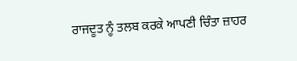ਰਾਜਦੂਤ ਨੂੰ ਤਲਬ ਕਰਕੇ ਆਪਣੀ ਚਿੰਤਾ ਜ਼ਾਹਰ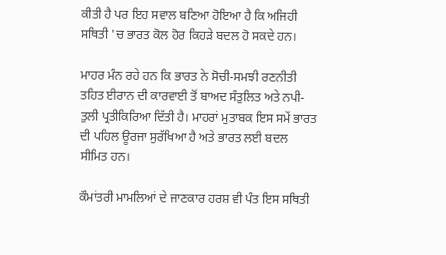ਕੀਤੀ ਹੈ ਪਰ ਇਹ ਸਵਾਲ ਬਣਿਆ ਹੋਇਆ ਹੈ ਕਿ ਅਜਿਹੀ ਸਥਿਤੀ 'ਚ ਭਾਰਤ ਕੋਲ ਹੋਰ ਕਿਹੜੇ ਬਦਲ ਹੋ ਸਕਦੇ ਹਨ।

ਮਾਹਰ ਮੰਨ ਰਹੇ ਹਨ ਕਿ ਭਾਰਤ ਨੇ ਸੋਚੀ-ਸਮਝੀ ਰਣਨੀਤੀ ਤਹਿਤ ਈਰਾਨ ਦੀ ਕਾਰਵਾਈ ਤੋਂ ਬਾਅਦ ਸੰਤੁਲਿਤ ਅਤੇ ਨਪੀ-ਤੁਲੀ ਪ੍ਰਤੀਕਿਰਿਆ ਦਿੱਤੀ ਹੈ। ਮਾਹਰਾਂ ਮੁਤਾਬਕ ਇਸ ਸਮੇਂ ਭਾਰਤ ਦੀ ਪਹਿਲ ਊਰਜਾ ਸੁਰੱਖਿਆ ਹੈ ਅਤੇ ਭਾਰਤ ਲਈ ਬਦਲ ਸੀਮਿਤ ਹਨ।

ਕੌਮਾਂਤਰੀ ਮਾਮਲਿਆਂ ਦੇ ਜਾਣਕਾਰ ਹਰਸ਼ ਵੀ ਪੰਤ ਇਸ ਸਥਿਤੀ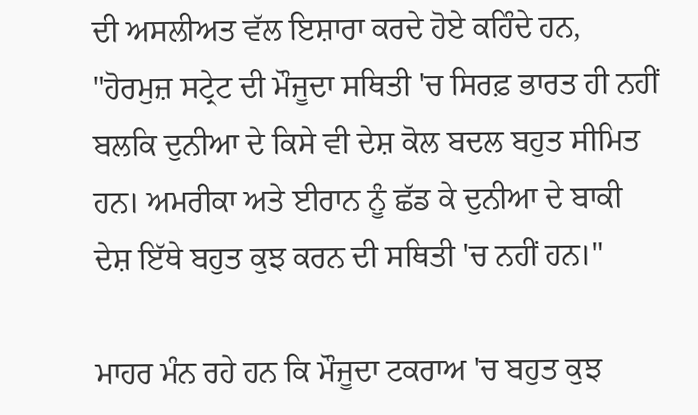ਦੀ ਅਸਲੀਅਤ ਵੱਲ ਇਸ਼ਾਰਾ ਕਰਦੇ ਹੋਏ ਕਹਿੰਦੇ ਹਨ, "ਹੋਰਮੁਜ਼ ਸਟ੍ਰੇਟ ਦੀ ਮੌਜੂਦਾ ਸਥਿਤੀ 'ਚ ਸਿਰਫ਼ ਭਾਰਤ ਹੀ ਨਹੀਂ ਬਲਕਿ ਦੁਨੀਆ ਦੇ ਕਿਸੇ ਵੀ ਦੇਸ਼ ਕੋਲ ਬਦਲ ਬਹੁਤ ਸੀਮਿਤ ਹਨ। ਅਮਰੀਕਾ ਅਤੇ ਈਰਾਨ ਨੂੰ ਛੱਡ ਕੇ ਦੁਨੀਆ ਦੇ ਬਾਕੀ ਦੇਸ਼ ਇੱਥੇ ਬਹੁਤ ਕੁਝ ਕਰਨ ਦੀ ਸਥਿਤੀ 'ਚ ਨਹੀਂ ਹਨ।"

ਮਾਹਰ ਮੰਨ ਰਹੇ ਹਨ ਕਿ ਮੌਜੂਦਾ ਟਕਰਾਅ 'ਚ ਬਹੁਤ ਕੁਝ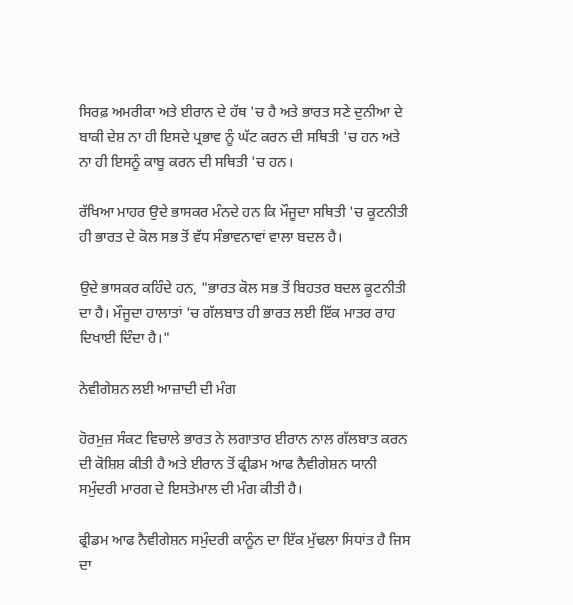ਸਿਰਫ਼ ਅਮਰੀਕਾ ਅਤੇ ਈਰਾਨ ਦੇ ਹੱਥ 'ਚ ਹੈ ਅਤੇ ਭਾਰਤ ਸਣੇ ਦੁਨੀਆ ਦੇ ਬਾਕੀ ਦੇਸ਼ ਨਾ ਹੀ ਇਸਦੇ ਪ੍ਰਭਾਵ ਨੂੰ ਘੱਟ ਕਰਨ ਦੀ ਸਥਿਤੀ 'ਚ ਹਨ ਅਤੇ ਨਾ ਹੀ ਇਸਨੂੰ ਕਾਬੂ ਕਰਨ ਦੀ ਸਥਿਤੀ 'ਚ ਹਨ।

ਰੱਖਿਆ ਮਾਹਰ ਉਦੇ ਭਾਸਕਰ ਮੰਨਦੇ ਹਨ ਕਿ ਮੌਜੂਦਾ ਸਥਿਤੀ 'ਚ ਕੂਟਨੀਤੀ ਹੀ ਭਾਰਤ ਦੇ ਕੋਲ ਸਭ ਤੋਂ ਵੱਧ ਸੰਭਾਵਨਾਵਾਂ ਵਾਲਾ ਬਦਲ ਹੈ।

ਉਦੇ ਭਾਸਕਰ ਕਹਿੰਦੇ ਹਨ, "ਭਾਰਤ ਕੋਲ ਸਭ ਤੋਂ ਬਿਹਤਰ ਬਦਲ ਕੂਟਨੀਤੀ ਦਾ ਹੈ। ਮੌਜੂਦਾ ਹਾਲਾਤਾਂ 'ਚ ਗੱਲਬਾਤ ਹੀ ਭਾਰਤ ਲਈ ਇੱਕ ਮਾਤਰ ਰਾਹ ਦਿਖਾਈ ਦਿੰਦਾ ਹੈ।"

ਨੇਵੀਗੇਸ਼ਨ ਲਈ ਆਜ਼ਾਦੀ ਦੀ ਮੰਗ

ਹੋਰਮੁਜ਼ ਸੰਕਟ ਵਿਚਾਲੇ ਭਾਰਤ ਨੇ ਲਗਾਤਾਰ ਈਰਾਨ ਨਾਲ ਗੱਲਬਾਤ ਕਰਨ ਦੀ ਕੋਸ਼ਿਸ਼ ਕੀਤੀ ਹੈ ਅਤੇ ਈਰਾਨ ਤੋਂ ਫ੍ਰੀਡਮ ਆਫ ਨੈਵੀਗੇਸ਼ਨ ਯਾਨੀ ਸਮੁੰਦਰੀ ਮਾਰਗ ਦੇ ਇਸਤੇਮਾਲ ਦੀ ਮੰਗ ਕੀਤੀ ਹੈ।

ਫ੍ਰੀਡਮ ਆਫ ਨੈਵੀਗੇਸ਼ਨ ਸਮੁੰਦਰੀ ਕਾਨੂੰਨ ਦਾ ਇੱਕ ਮੁੱਢਲਾ ਸਿਧਾਂਤ ਹੈ ਜਿਸ ਦਾ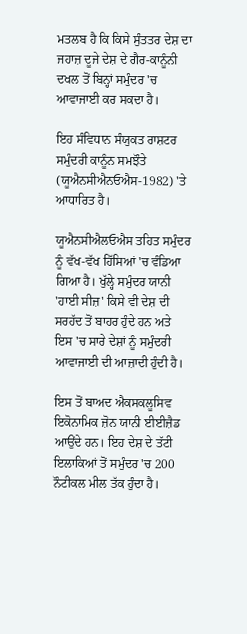ਮਤਲਬ ਹੈ ਕਿ ਕਿਸੇ ਸੁੰਤਤਰ ਦੇਸ਼ ਦਾ ਜਹਾਜ਼ ਦੂਜੇ ਦੇਸ਼ ਦੇ ਗੈਰ-ਕਾਨੂੰਨੀ ਦਖਲ ਤੋਂ ਬਿਨ੍ਹਾਂ ਸਮੁੰਦਰ 'ਚ ਆਵਾਜਾਈ ਕਰ ਸਕਦਾ ਹੈ।

ਇਹ ਸੰਵਿਧਾਨ ਸੰਯੁਕਤ ਰਾਸ਼ਟਰ ਸਮੁੰਦਰੀ ਕਾਨੂੰਨ ਸਮਝੌਤੇ (ਯੂਐਨਸੀਐਨਓਐਸ-1982) 'ਤੇ ਆਧਾਰਿਤ ਹੈ।

ਯੂਐਨਸੀਐਲਓਐਸ ਤਹਿਤ ਸਮੁੰਦਰ ਨੂੰ ਵੱਖ-ਵੱਖ ਹਿੱਸਿਆਂ 'ਚ ਵੰਡਿਆ ਗਿਆ ਹੈ। ਖੁੱਲ੍ਹੇ ਸਮੁੰਦਰ ਯਾਨੀ 'ਹਾਈ ਸੀਜ਼' ਕਿਸੇ ਵੀ ਦੇਸ਼ ਦੀ ਸਰਹੱਦ ਤੋਂ ਬਾਹਰ ਹੁੰਦੇ ਹਨ ਅਤੇ ਇਸ 'ਚ ਸਾਰੇ ਦੇਸ਼ਾਂ ਨੂੰ ਸਮੁੰਦਰੀ ਆਵਾਜਾਈ ਦੀ ਆਜ਼ਾਦੀ ਹੁੰਦੀ ਹੈ।

ਇਸ ਤੋਂ ਬਾਅਦ ਐਕਸਕਲੂਸਿਵ ਇਕੋਨਾਮਿਕ ਜ਼ੋਨ ਯਾਨੀ ਈਈਜ਼ੈਡ ਆਉਂਦੇ ਹਨ। ਇਹ ਦੇਸ਼ ਦੇ ਤੱਟੀ ਇਲਾਕਿਆਂ ਤੋਂ ਸਮੁੰਦਰ 'ਚ 200 ਨੌਟੀਕਲ ਮੀਲ ਤੱਕ ਹੁੰਦਾ ਹੈ।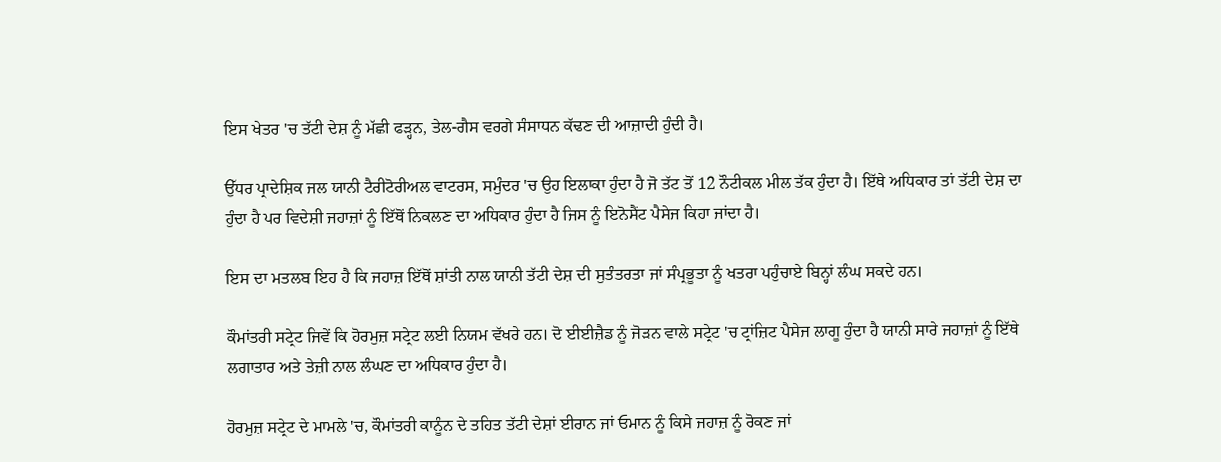ਇਸ ਖੇਤਰ 'ਚ ਤੱਟੀ ਦੇਸ਼ ਨੂੰ ਮੱਛੀ ਫੜ੍ਹਨ, ਤੇਲ-ਗੈਸ ਵਰਗੇ ਸੰਸਾਧਨ ਕੱਢਣ ਦੀ ਆਜ਼ਾਦੀ ਹੁੰਦੀ ਹੈ।

ਉੱਧਰ ਪ੍ਰਾਦੇਸ਼ਿਕ ਜਲ ਯਾਨੀ ਟੈਰੀਟੋਰੀਅਲ ਵਾਟਰਸ, ਸਮੁੰਦਰ 'ਚ ਉਹ ਇਲਾਕਾ ਹੁੰਦਾ ਹੈ ਜੋ ਤੱਟ ਤੋਂ 12 ਨੌਟੀਕਲ ਮੀਲ ਤੱਕ ਹੁੰਦਾ ਹੈ। ਇੱਥੇ ਅਧਿਕਾਰ ਤਾਂ ਤੱਟੀ ਦੇਸ਼ ਦਾ ਹੁੰਦਾ ਹੈ ਪਰ ਵਿਦੇਸ਼ੀ ਜਹਾਜ਼ਾਂ ਨੂੰ ਇੱਥੋਂ ਨਿਕਲਣ ਦਾ ਅਧਿਕਾਰ ਹੁੰਦਾ ਹੈ ਜਿਸ ਨੂੰ ਇਨੋਸੈਂਟ ਪੈਸੇਜ ਕਿਹਾ ਜਾਂਦਾ ਹੈ।

ਇਸ ਦਾ ਮਤਲਬ ਇਹ ਹੈ ਕਿ ਜਹਾਜ਼ ਇੱਥੋਂ ਸ਼ਾਂਤੀ ਨਾਲ ਯਾਨੀ ਤੱਟੀ ਦੇਸ਼ ਦੀ ਸੁਤੰਤਰਤਾ ਜਾਂ ਸੰਪ੍ਰਭੂਤਾ ਨੂੰ ਖਤਰਾ ਪਹੁੰਚਾਏ ਬਿਨ੍ਹਾਂ ਲੰਘ ਸਕਦੇ ਹਨ।

ਕੌਮਾਂਤਰੀ ਸਟ੍ਰੇਟ ਜਿਵੇਂ ਕਿ ਹੋਰਮੁਜ਼ ਸਟ੍ਰੇਟ ਲਈ ਨਿਯਮ ਵੱਖਰੇ ਹਨ। ਦੋ ਈਈਜ਼ੈਡ ਨੂੰ ਜੋੜਨ ਵਾਲੇ ਸਟ੍ਰੇਟ 'ਚ ਟ੍ਰਾਂਜ਼ਿਟ ਪੈਸੇਜ ਲਾਗੂ ਹੁੰਦਾ ਹੈ ਯਾਨੀ ਸਾਰੇ ਜਹਾਜ਼ਾਂ ਨੂੰ ਇੱਥੇ ਲਗਾਤਾਰ ਅਤੇ ਤੇਜ਼ੀ ਨਾਲ ਲੰਘਣ ਦਾ ਅਧਿਕਾਰ ਹੁੰਦਾ ਹੈ।

ਹੋਰਮੁਜ਼ ਸਟ੍ਰੇਟ ਦੇ ਮਾਮਲੇ 'ਚ, ਕੌਮਾਂਤਰੀ ਕਾਨੂੰਨ ਦੇ ਤਹਿਤ ਤੱਟੀ ਦੇਸ਼ਾਂ ਈਰਾਨ ਜਾਂ ਓਮਾਨ ਨੂੰ ਕਿਸੇ ਜਹਾਜ਼ ਨੂੰ ਰੋਕਣ ਜਾਂ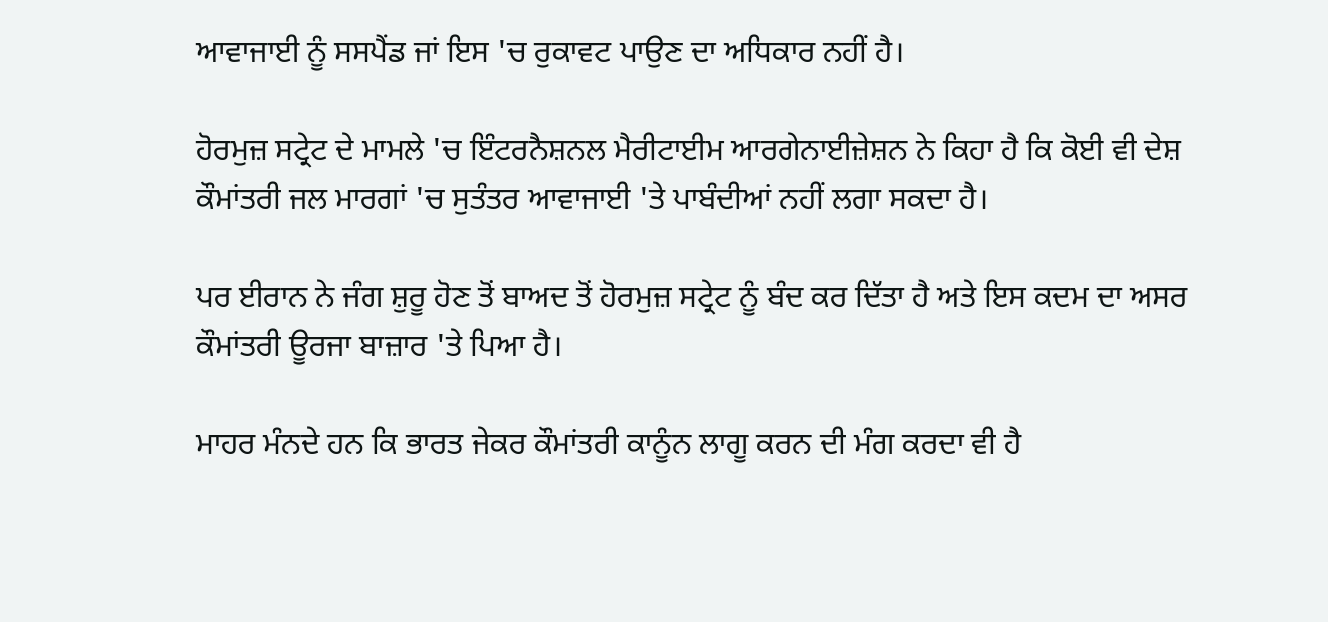ਆਵਾਜਾਈ ਨੂੰ ਸਸਪੈਂਡ ਜਾਂ ਇਸ 'ਚ ਰੁਕਾਵਟ ਪਾਉਣ ਦਾ ਅਧਿਕਾਰ ਨਹੀਂ ਹੈ।

ਹੋਰਮੁਜ਼ ਸਟ੍ਰੇਟ ਦੇ ਮਾਮਲੇ 'ਚ ਇੰਟਰਨੈਸ਼ਨਲ ਮੈਰੀਟਾਈਮ ਆਰਗੇਨਾਈਜ਼ੇਸ਼ਨ ਨੇ ਕਿਹਾ ਹੈ ਕਿ ਕੋਈ ਵੀ ਦੇਸ਼ ਕੌਮਾਂਤਰੀ ਜਲ ਮਾਰਗਾਂ 'ਚ ਸੁਤੰਤਰ ਆਵਾਜਾਈ 'ਤੇ ਪਾਬੰਦੀਆਂ ਨਹੀਂ ਲਗਾ ਸਕਦਾ ਹੈ।

ਪਰ ਈਰਾਨ ਨੇ ਜੰਗ ਸ਼ੁਰੂ ਹੋਣ ਤੋਂ ਬਾਅਦ ਤੋਂ ਹੋਰਮੁਜ਼ ਸਟ੍ਰੇਟ ਨੂੰ ਬੰਦ ਕਰ ਦਿੱਤਾ ਹੈ ਅਤੇ ਇਸ ਕਦਮ ਦਾ ਅਸਰ ਕੌਮਾਂਤਰੀ ਊਰਜਾ ਬਾਜ਼ਾਰ 'ਤੇ ਪਿਆ ਹੈ।

ਮਾਹਰ ਮੰਨਦੇ ਹਨ ਕਿ ਭਾਰਤ ਜੇਕਰ ਕੌਮਾਂਤਰੀ ਕਾਨੂੰਨ ਲਾਗੂ ਕਰਨ ਦੀ ਮੰਗ ਕਰਦਾ ਵੀ ਹੈ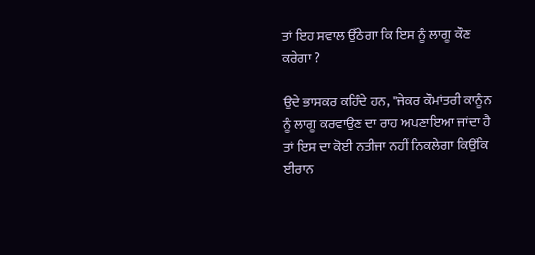ਤਾਂ ਇਹ ਸਵਾਲ ਉੱਠੇਗਾ ਕਿ ਇਸ ਨੂੰ ਲਾਗੂ ਕੌਣ ਕਰੇਗਾ ?

ਉਦੇ ਭਾਸਕਰ ਕਹਿੰਦੇ ਹਨ, "ਜੇਕਰ ਕੌਮਾਂਤਰੀ ਕਾਨੂੰਨ ਨੂੰ ਲਾਗੂ ਕਰਵਾਉਣ ਦਾ ਰਾਹ ਅਪਣਾਇਆ ਜਾਂਦਾ ਹੈ ਤਾਂ ਇਸ ਦਾ ਕੋਈ ਨਤੀਜਾ ਨਹੀਂ ਨਿਕਲੇਗਾ ਕਿਉਂਕਿ ਈਰਾਨ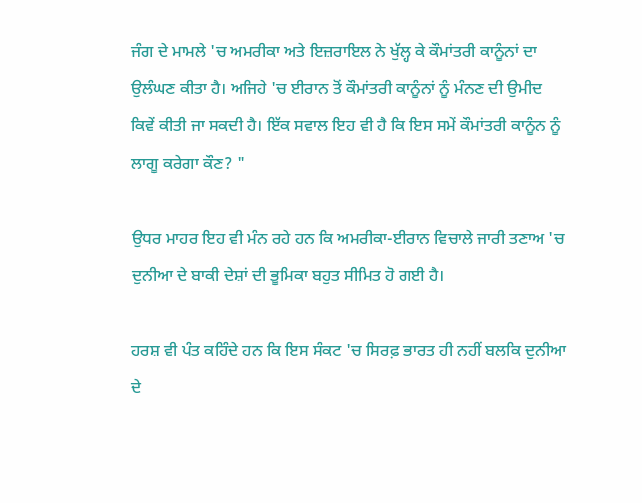ਜੰਗ ਦੇ ਮਾਮਲੇ 'ਚ ਅਮਰੀਕਾ ਅਤੇ ਇਜ਼ਰਾਇਲ ਨੇ ਖੁੱਲ੍ਹ ਕੇ ਕੌਮਾਂਤਰੀ ਕਾਨੂੰਨਾਂ ਦਾ ਉਲੰਘਣ ਕੀਤਾ ਹੈ। ਅਜਿਹੇ 'ਚ ਈਰਾਨ ਤੋਂ ਕੌਮਾਂਤਰੀ ਕਾਨੂੰਨਾਂ ਨੂੰ ਮੰਨਣ ਦੀ ਉਮੀਦ ਕਿਵੇਂ ਕੀਤੀ ਜਾ ਸਕਦੀ ਹੈ। ਇੱਕ ਸਵਾਲ ਇਹ ਵੀ ਹੈ ਕਿ ਇਸ ਸਮੇਂ ਕੌਮਾਂਤਰੀ ਕਾਨੂੰਨ ਨੂੰ ਲਾਗੂ ਕਰੇਗਾ ਕੌਣ? "

ਉਧਰ ਮਾਹਰ ਇਹ ਵੀ ਮੰਨ ਰਹੇ ਹਨ ਕਿ ਅਮਰੀਕਾ-ਈਰਾਨ ਵਿਚਾਲੇ ਜਾਰੀ ਤਣਾਅ 'ਚ ਦੁਨੀਆ ਦੇ ਬਾਕੀ ਦੇਸ਼ਾਂ ਦੀ ਭੂਮਿਕਾ ਬਹੁਤ ਸੀਮਿਤ ਹੋ ਗਈ ਹੈ।

ਹਰਸ਼ ਵੀ ਪੰਤ ਕਹਿੰਦੇ ਹਨ ਕਿ ਇਸ ਸੰਕਟ 'ਚ ਸਿਰਫ਼ ਭਾਰਤ ਹੀ ਨਹੀਂ ਬਲਕਿ ਦੁਨੀਆ ਦੇ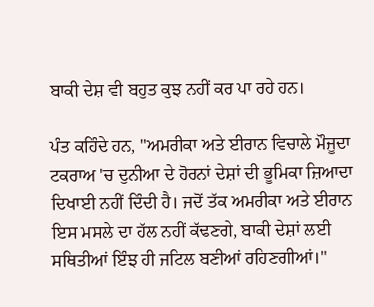ਬਾਕੀ ਦੇਸ਼ ਵੀ ਬਹੁਤ ਕੁਝ ਨਹੀਂ ਕਰ ਪਾ ਰਹੇ ਹਨ।

ਪੰਤ ਕਹਿੰਦੇ ਹਨ, "ਅਮਰੀਕਾ ਅਤੇ ਈਰਾਨ ਵਿਚਾਲੇ ਮੌਜੂਦਾ ਟਕਰਾਅ 'ਚ ਦੁਨੀਆ ਦੇ ਹੋਰਨਾਂ ਦੇਸ਼ਾਂ ਦੀ ਭੂਮਿਕਾ ਜ਼ਿਆਦਾ ਦਿਖਾਈ ਨਹੀਂ ਦਿੰਦੀ ਹੈ। ਜਦੋਂ ਤੱਕ ਅਮਰੀਕਾ ਅਤੇ ਈਰਾਨ ਇਸ ਮਸਲੇ ਦਾ ਹੱਲ ਨਹੀਂ ਕੱਢਣਗੇ, ਬਾਕੀ ਦੇਸ਼ਾਂ ਲਈ ਸਥਿਤੀਆਂ ਇੰਝ ਹੀ ਜਟਿਲ ਬਣੀਆਂ ਰਹਿਣਗੀਆਂ।"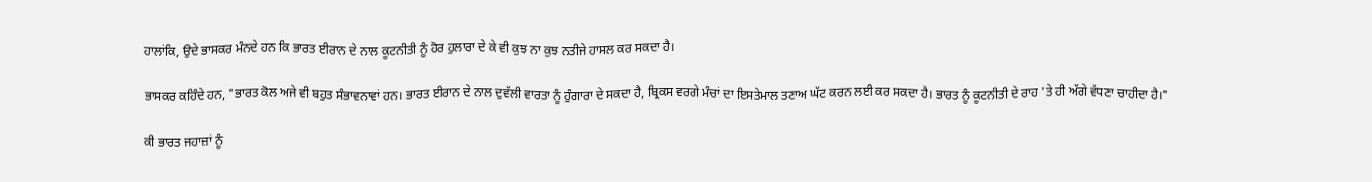ਹਾਲਾਂਕਿ, ਉਦੇ ਭਾਸਕਰ ਮੰਨਦੇ ਹਨ ਕਿ ਭਾਰਤ ਈਰਾਨ ਦੇ ਨਾਲ ਕੂਟਨੀਤੀ ਨੂੰ ਹੋਰ ਹੁਲਾਰਾ ਦੇ ਕੇ ਵੀ ਕੁਝ ਨਾ ਕੁਝ ਨਤੀਜੇ ਹਾਸਲ ਕਰ ਸਕਦਾ ਹੈ।

ਭਾਸਕਰ ਕਹਿੰਦੇ ਹਨ, "ਭਾਰਤ ਕੋਲ ਅਜੇ ਵੀ ਬਹੁਤ ਸੰਭਾਵਨਾਵਾਂ ਹਨ। ਭਾਰਤ ਈਰਾਨ ਦੇ ਨਾਲ ਦੁਵੱਲੀ ਵਾਰਤਾ ਨੂੰ ਹੁੰਗਾਰਾ ਦੇ ਸਕਦਾ ਹੈ, ਬ੍ਰਿਕਸ ਵਰਗੇ ਮੰਚਾਂ ਦਾ ਇਸਤੇਮਾਲ ਤਣਾਅ ਘੱਟ ਕਰਨ ਲਈ ਕਰ ਸਕਦਾ ਹੈ। ਭਾਰਤ ਨੂੰ ਕੂਟਨੀਤੀ ਦੇ ਰਾਹ 'ਤੇ ਹੀ ਅੱਗੇ ਵੱਧਣਾ ਚਾਹੀਦਾ ਹੈ।"

ਕੀ ਭਾਰਤ ਜਹਾਜ਼ਾਂ ਨੂੰ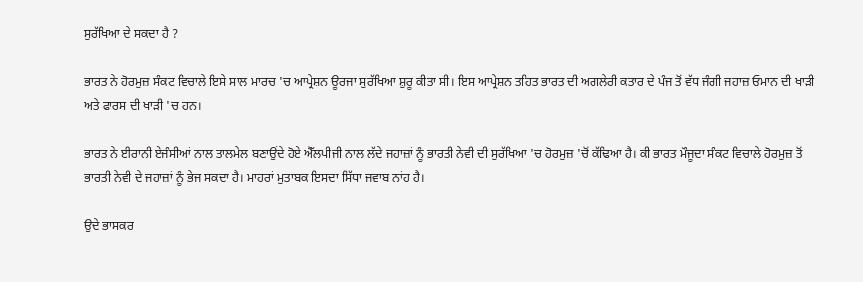ਸੁਰੱਖਿਆ ਦੇ ਸਕਦਾ ਹੈ ?

ਭਾਰਤ ਨੇ ਹੋਰਮੁਜ਼ ਸੰਕਟ ਵਿਚਾਲੇ ਇਸੇ ਸਾਲ ਮਾਰਚ 'ਚ ਆਪ੍ਰੇਸ਼ਨ ਊਰਜਾ ਸੁਰੱਖਿਆ ਸ਼ੁਰੂ ਕੀਤਾ ਸੀ। ਇਸ ਆਪ੍ਰੇਸ਼ਨ ਤਹਿਤ ਭਾਰਤ ਦੀ ਅਗਲੇਰੀ ਕਤਾਰ ਦੇ ਪੰਜ ਤੋਂ ਵੱਧ ਜੰਗੀ ਜਹਾਜ਼ ਓਮਾਨ ਦੀ ਖਾੜੀ ਅਤੇ ਫਾਰਸ ਦੀ ਖਾੜੀ 'ਚ ਹਨ।

ਭਾਰਤ ਨੇ ਈਰਾਨੀ ਏਜੰਸੀਆਂ ਨਾਲ ਤਾਲਮੇਲ ਬਣਾਉਂਦੇ ਹੋਏ ਐੱਲਪੀਜੀ ਨਾਲ ਲੱਦੇ ਜਹਾਜ਼ਾਂ ਨੂੰ ਭਾਰਤੀ ਨੇਵੀ ਦੀ ਸੁਰੱਖਿਆ 'ਚ ਹੋਰਮੁਜ਼ 'ਚੋਂ ਕੱਢਿਆ ਹੈ। ਕੀ ਭਾਰਤ ਮੌਜੂਦਾ ਸੰਕਟ ਵਿਚਾਲੇ ਹੋਰਮੁਜ਼ ਤੋਂ ਭਾਰਤੀ ਨੇਵੀ ਦੇ ਜਹਾਜ਼ਾਂ ਨੂੰ ਭੇਜ ਸਕਦਾ ਹੈ। ਮਾਹਰਾਂ ਮੁਤਾਬਕ ਇਸਦਾ ਸਿੱਧਾ ਜਵਾਬ ਨਾਂਹ ਹੈ।

ਉਦੇ ਭਾਸਕਰ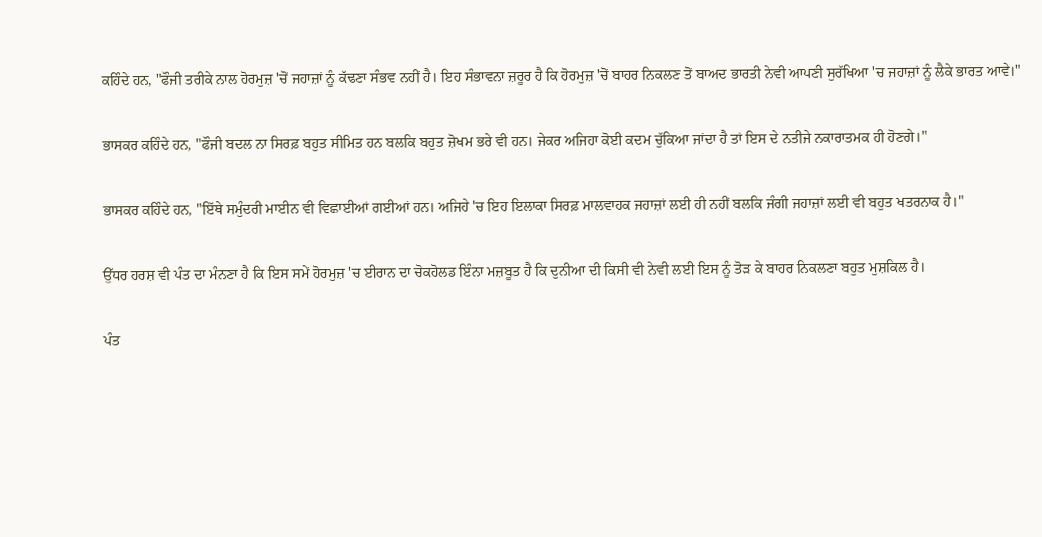ਕਹਿੰਦੇ ਹਨ, "ਫੌਜੀ ਤਰੀਕੇ ਨਾਲ ਹੋਰਮੁਜ਼ 'ਚੋਂ ਜਹਾਜ਼ਾਂ ਨੂੰ ਕੱਢਣਾ ਸੰਭਵ ਨਹੀਂ ਹੈ। ਇਹ ਸੰਭਾਵਨਾ ਜ਼ਰੂਰ ਹੈ ਕਿ ਹੋਰਮੁਜ਼ 'ਚੋਂ ਬਾਹਰ ਨਿਕਲਣ ਤੋਂ ਬਾਅਦ ਭਾਰਤੀ ਨੇਵੀ ਆਪਣੀ ਸੁਰੱਖਿਆ 'ਚ ਜਹਾਜ਼ਾਂ ਨੂੰ ਲੈਕੇ ਭਾਰਤ ਆਵੇ।"

ਭਾਸਕਰ ਕਹਿੰਦੇ ਹਨ, "ਫੌਜੀ ਬਦਲ ਨਾ ਸਿਰਫ਼ ਬਹੁਤ ਸੀਮਿਤ ਹਨ ਬਲਕਿ ਬਹੁਤ ਜ਼ੋਖਮ ਭਰੇ ਵੀ ਹਨ। ਜੇਕਰ ਅਜਿਹਾ ਕੋਈ ਕਦਮ ਚੁੱਕਿਆ ਜਾਂਦਾ ਹੈ ਤਾਂ ਇਸ ਦੇ ਨਤੀਜੇ ਨਕਾਰਾਤਮਕ ਹੀ ਹੋਣਗੇ।"

ਭਾਸਕਰ ਕਹਿੰਦੇ ਹਨ, "ਇੱਥੇ ਸਮੁੰਦਰੀ ਮਾਈਨ ਵੀ ਵਿਛਾਈਆਂ ਗਈਆਂ ਹਨ। ਅਜਿਹੇ 'ਚ ਇਹ ਇਲਾਕਾ ਸਿਰਫ਼ ਮਾਲਵਾਹਕ ਜਹਾਜ਼ਾਂ ਲਈ ਹੀ ਨਹੀਂ ਬਲਕਿ ਜੰਗੀ ਜਹਾਜ਼ਾਂ ਲਈ ਵੀ ਬਹੁਤ ਖਤਰਨਾਕ ਹੈ।"

ਉੱਧਰ ਹਰਸ਼ ਵੀ ਪੰਤ ਦਾ ਮੰਨਣਾ ਹੈ ਕਿ ਇਸ ਸਮੇਂ ਹੋਰਮੁਜ਼ 'ਚ ਈਰਾਨ ਦਾ ਚੋਕਹੋਲਡ ਇੰਨਾ ਮਜ਼ਬੂਤ ਹੈ ਕਿ ਦੁਨੀਆ ਦੀ ਕਿਸੀ ਵੀ ਨੇਵੀ ਲਈ ਇਸ ਨੂੰ ਤੋੜ ਕੇ ਬਾਹਰ ਨਿਕਲਣਾ ਬਹੁਤ ਮੁਸ਼ਕਿਲ ਹੈ।

ਪੰਤ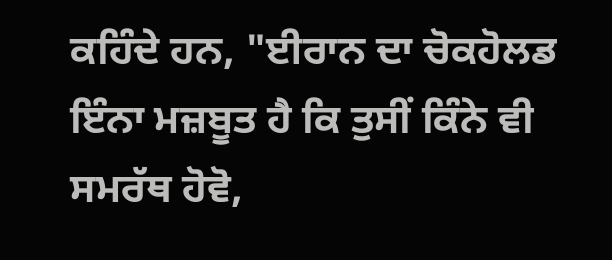ਕਹਿੰਦੇ ਹਨ, "ਈਰਾਨ ਦਾ ਚੋਕਹੋਲਡ ਇੰਨਾ ਮਜ਼ਬੂਤ ਹੈ ਕਿ ਤੁਸੀਂ ਕਿੰਨੇ ਵੀ ਸਮਰੱਥ ਹੋਵੋ,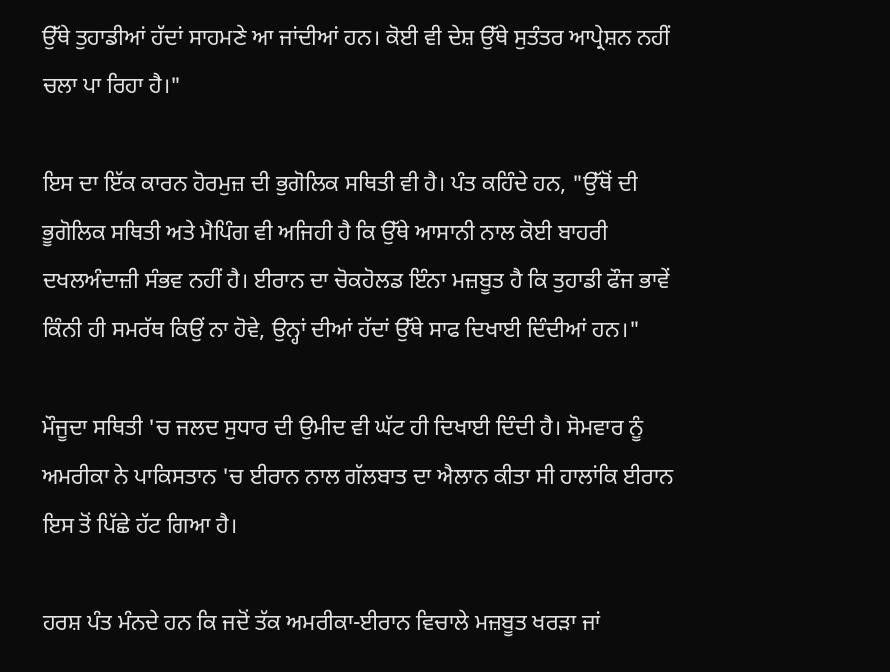ਉੱਥੇ ਤੁਹਾਡੀਆਂ ਹੱਦਾਂ ਸਾਹਮਣੇ ਆ ਜਾਂਦੀਆਂ ਹਨ। ਕੋਈ ਵੀ ਦੇਸ਼ ਉੱਥੇ ਸੁਤੰਤਰ ਆਪ੍ਰੇਸ਼ਨ ਨਹੀਂ ਚਲਾ ਪਾ ਰਿਹਾ ਹੈ।"

ਇਸ ਦਾ ਇੱਕ ਕਾਰਨ ਹੋਰਮੁਜ਼ ਦੀ ਭੁਗੋਲਿਕ ਸਥਿਤੀ ਵੀ ਹੈ। ਪੰਤ ਕਹਿੰਦੇ ਹਨ, "ਉੱਥੋਂ ਦੀ ਭੂਗੋਲਿਕ ਸਥਿਤੀ ਅਤੇ ਮੈਪਿੰਗ ਵੀ ਅਜਿਹੀ ਹੈ ਕਿ ਉੱਥੇ ਆਸਾਨੀ ਨਾਲ ਕੋਈ ਬਾਹਰੀ ਦਖਲਅੰਦਾਜ਼ੀ ਸੰਭਵ ਨਹੀਂ ਹੈ। ਈਰਾਨ ਦਾ ਚੋਕਹੋਲਡ ਇੰਨਾ ਮਜ਼ਬੂਤ ਹੈ ਕਿ ਤੁਹਾਡੀ ਫੌਜ ਭਾਵੇਂ ਕਿੰਨੀ ਹੀ ਸਮਰੱਥ ਕਿਉਂ ਨਾ ਹੋਵੇ, ਉਨ੍ਹਾਂ ਦੀਆਂ ਹੱਦਾਂ ਉੱਥੇ ਸਾਫ ਦਿਖਾਈ ਦਿੰਦੀਆਂ ਹਨ।"

ਮੌਜੂਦਾ ਸਥਿਤੀ 'ਚ ਜਲਦ ਸੁਧਾਰ ਦੀ ਉਮੀਦ ਵੀ ਘੱਟ ਹੀ ਦਿਖਾਈ ਦਿੰਦੀ ਹੈ। ਸੋਮਵਾਰ ਨੂੰ ਅਮਰੀਕਾ ਨੇ ਪਾਕਿਸਤਾਨ 'ਚ ਈਰਾਨ ਨਾਲ ਗੱਲਬਾਤ ਦਾ ਐਲਾਨ ਕੀਤਾ ਸੀ ਹਾਲਾਂਕਿ ਈਰਾਨ ਇਸ ਤੋਂ ਪਿੱਛੇ ਹੱਟ ਗਿਆ ਹੈ।

ਹਰਸ਼ ਪੰਤ ਮੰਨਦੇ ਹਨ ਕਿ ਜਦੋਂ ਤੱਕ ਅਮਰੀਕਾ-ਈਰਾਨ ਵਿਚਾਲੇ ਮਜ਼ਬੂਤ ਖਰੜਾ ਜਾਂ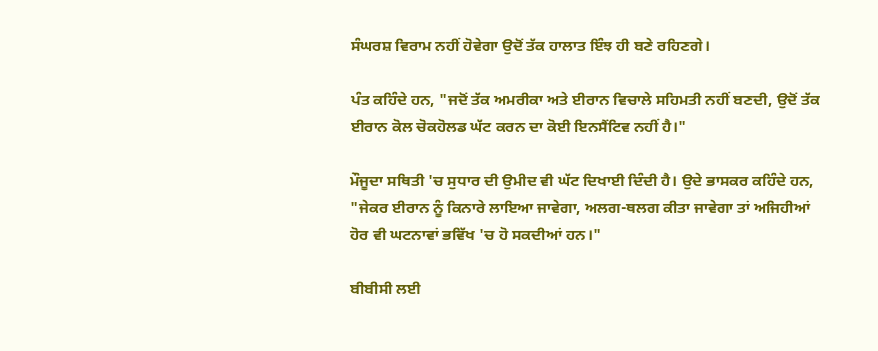ਸੰਘਰਸ਼ ਵਿਰਾਮ ਨਹੀਂ ਹੋਵੇਗਾ ਉਦੋਂ ਤੱਕ ਹਾਲਾਤ ਇੰਝ ਹੀ ਬਣੇ ਰਹਿਣਗੇ।

ਪੰਤ ਕਹਿੰਦੇ ਹਨ, "ਜਦੋਂ ਤੱਕ ਅਮਰੀਕਾ ਅਤੇ ਈਰਾਨ ਵਿਚਾਲੇ ਸਹਿਮਤੀ ਨਹੀਂ ਬਣਦੀ, ਉਦੋਂ ਤੱਕ ਈਰਾਨ ਕੋਲ ਚੋਕਹੋਲਡ ਘੱਟ ਕਰਨ ਦਾ ਕੋਈ ਇਨਸੈਂਟਿਵ ਨਹੀਂ ਹੈ।"

ਮੌਜੂਦਾ ਸਥਿਤੀ 'ਚ ਸੁਧਾਰ ਦੀ ਉਮੀਦ ਵੀ ਘੱਟ ਦਿਖਾਈ ਦਿੰਦੀ ਹੈ। ਉਦੇ ਭਾਸਕਰ ਕਹਿੰਦੇ ਹਨ, "ਜੇਕਰ ਈਰਾਨ ਨੂੰ ਕਿਨਾਰੇ ਲਾਇਆ ਜਾਵੇਗਾ, ਅਲਗ-ਥਲਗ ਕੀਤਾ ਜਾਵੇਗਾ ਤਾਂ ਅਜਿਹੀਆਂ ਹੋਰ ਵੀ ਘਟਨਾਵਾਂ ਭਵਿੱਖ 'ਚ ਹੋ ਸਕਦੀਆਂ ਹਨ।"

ਬੀਬੀਸੀ ਲਈ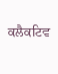ਕਲੈਕਟਿਵ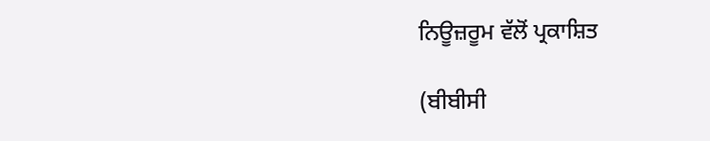ਨਿਊਜ਼ਰੂਮ ਵੱਲੋਂ ਪ੍ਰਕਾਸ਼ਿਤ

(ਬੀਬੀਸੀ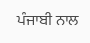ਪੰਜਾਬੀ ਨਾਲ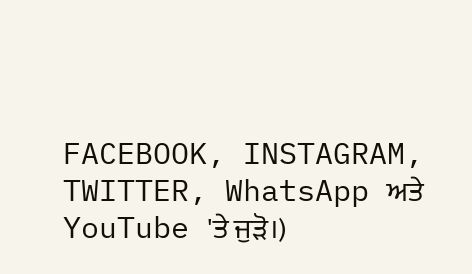FACEBOOK, INSTAGRAM, TWITTER, WhatsApp ਅਤੇ YouTube 'ਤੇ ਜੁੜੋ।)